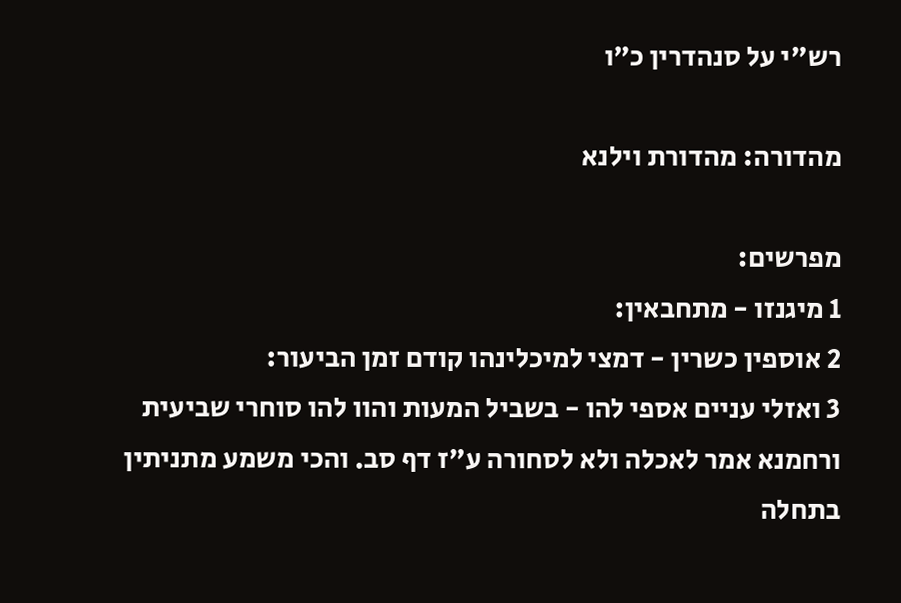רש"י על סנהדרין כ״ו

מהדורה: מהדורת וילנא

מפרשים:
1 מיגנזו - מתחבאין:
2 אוספין כשרין - דמצי למיכלינהו קודם זמן הביעור:
3 ואזלי עניים אספי להו - בשביל המעות והוו להו סוחרי שביעית ורחמנא אמר לאכלה ולא לסחורה ע"ז דף סב. והכי משמע מתניתין בתחלה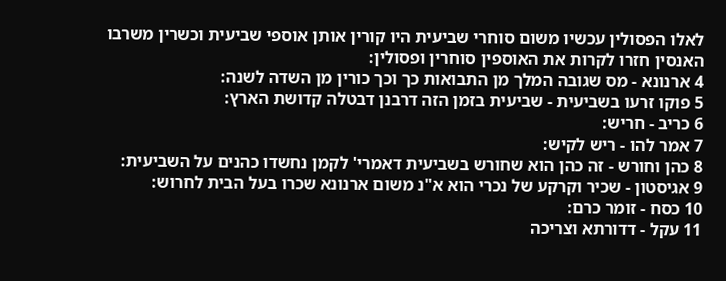לאלו הפסולין עכשיו משום סוחרי שביעית היו קורין אותן אוספי שביעית וכשרין משרבו האנסין חזרו לקרות את האוספין סוחרין ופסולין:
4 ארנונא - מס שגובה המלך מן התבואות כך וכך כורין מן השדה לשנה:
5 פוקו זרעו בשביעית - שביעית בזמן הזה דרבנן דבטלה קדושת הארץ:
6 כריב - חריש:
7 אמר להו - ריש לקיש:
8 כהן וחורש - זה כהן הוא שחורש בשביעית דאמרי' לקמן נחשדו כהנים על השביעית:
9 אגיסטון - שכיר וקרקע של נכרי הוא א"נ משום ארנונא שכרו בעל הבית לחרוש:
10 כסח - זומר כרם:
11 עקל - דדורתא וצריכה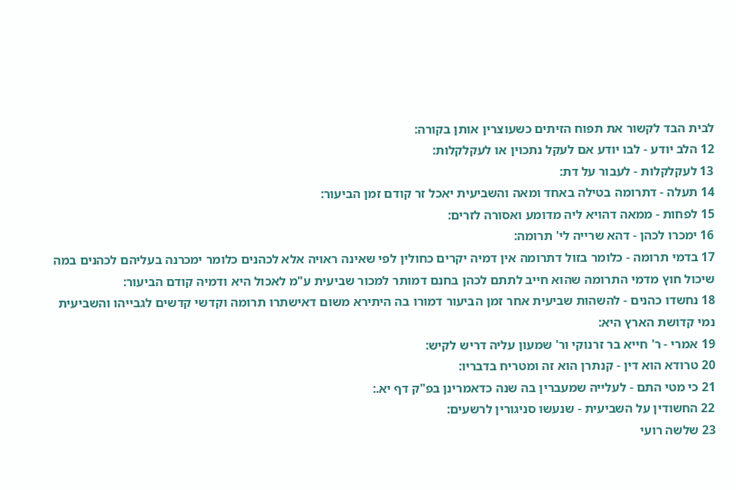לבית הבד לקשור את תפוח הזיתים כשעוצרין אותן בקורה:
12 הלב יודע - לבו יודע אם לעקל נתכוין או לעקלקלות:
13 לעקלקלות - לעבור על דת:
14 תעלה - דתרומה בטילה באחד ומאה והשביעית יאכל זר קודם זמן הביעור:
15 לפחות - ממאה דהויא ליה מדומע ואסורה לזרים:
16 ימכרו לכהן - דהא שרייה לי' תרומה:
17 בדמי תרומה - כלומר בזול דתרומה אין דמיה יקרים כחולין לפי שאינה ראויה אלא לכהנים כלומר ימכרנה בעליהם לכהנים במה שיכול חוץ מדמי התרומה שהוא חייב לתתם לכהן בחנם דמותר למכור שביעית ע"מ לאכול היא ודמיה קודם הביעור:
18 נחשדו כהנים - להשהות שביעית אחר זמן הביעור דמורו בה היתירא משום דאישתרו תרומה וקדשי קדשים לגבייהו והשביעית נמי קדושת הארץ היא:
19 אמרי - ר' חייא בר זרנוקי ור' שמעון עליה דריש לקיש:
20 טרודא הוא דין - קנתרן הוא זה ומטריח בדבריו:
21 כי מטי התם - לעלייה שמעברין בה שנה כדאמרינן בפ"ק דף יא.:
22 החשודין על השביעית - שנעשו סניגורין לרשעים:
23 שלשה רועי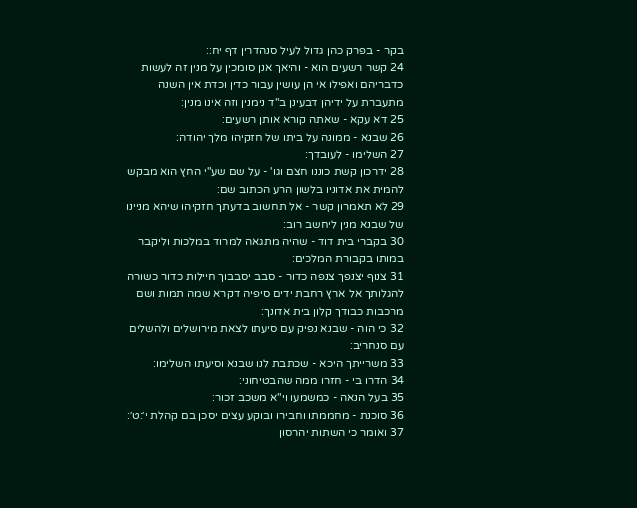בקר - בפרק כהן גדול לעיל סנהדרין דף יח::
24 קשר רשעים הוא - והיאך אנן סומכין על מנין זה לעשות כדבריהם ואפילו אי הן עושין עבור כדין וכדת אין השנה מתעברת על ידיהן דבעינן ב"ד נימנין וזה אינו מנין:
25 דא עקא - שאתה קורא אותן רשעים:
26 שבנא - ממונה על ביתו של חזקיהו מלך יהודה:
27 השלימו - לעובדך:
28 ידרכון קשת כוננו חצם וגו' - על שם שע"י החץ הוא מבקש להמית את אדוניו בלשון הרע הכתוב שם:
29 לא תאמרון קשר - אל תחשוב בדעתך חזקיהו שיהא מניינו של שבנא מנין ליחשב רוב:
30 בקברי בית דוד - שהיה מתגאה למרוד במלכות וליקבר במותו בקבורת המלכים:
31 צנוף יצנפך צנפה כדור - סבב יסבבוך חיילות כדור כשורה להגלותך אל ארץ רחבת ידים סיפיה דקרא שמה תמות ושם מרכבות כבודך קלון בית אדונך:
32 כי הוה - שבנא נפיק עם סיעתו לצאת מירושלים ולהשלים עם סנחריב:
33 משרייתך היכא - שכתבת לנו שבנא וסיעתו השלימו:
34 הדרו בי - חזרו ממה שהבטיחוני:
35 בעל הנאה - כמשמעו וי"א משכב זכור:
36 סוכנת - מחממתו וחבירו ובוקע עצים יסכן בם קהלת י׳:ט׳:
37 ואומר כי השתות יהרסון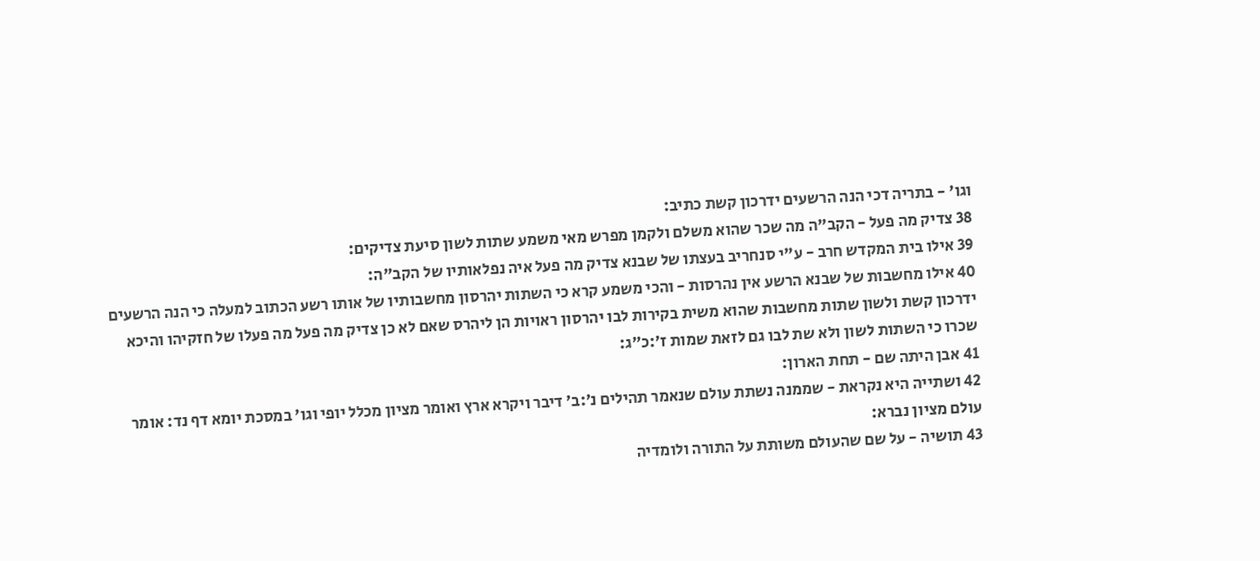וגו' - בתריה דכי הנה הרשעים ידרכון קשת כתיב:
38 צדיק מה פעל - הקב"ה מה שכר שהוא משלם ולקמן מפרש מאי משמע שתות לשון סיעת צדיקים:
39 אילו בית המקדש חרב - ע"י סנחריב בעצתו של שבנא צדיק מה פעל איה נפלאותיו של הקב"ה:
40 אילו מחשבות של שבנא הרשע אין נהרסות - והכי משמע קרא כי השתות יהרסון מחשבותיו של אותו רשע הכתוב למעלה כי הנה הרשעים ידרכון קשת ולשון שתות מחשבות שהוא משית בקירות לבו יהרסון ראויות הן ליהרס שאם לא כן צדיק מה פעל מה פעלו של חזקיהו והיכא שכרו כי השתות לשון ולא שת לבו גם לזאת שמות ז׳:כ״ג:
41 אבן היתה שם - תחת הארון:
42 ושתייה היא נקראת - שממנה נשתת עולם שנאמר תהילים נ׳:ב׳ דיבר ויקרא ארץ ואומר מציון מכלל יופי וגו' במסכת יומא דף נד: אומר עולם מציון נברא:
43 תושיה - על שם שהעולם משותת על התורה ולומדיה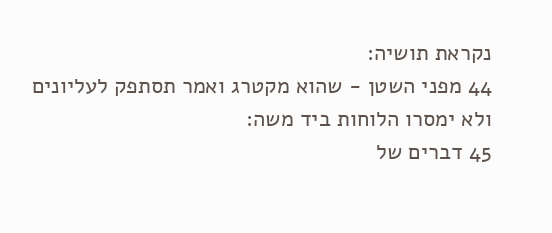נקראת תושיה:
44 מפני השטן - שהוא מקטרג ואמר תסתפק לעליונים ולא ימסרו הלוחות ביד משה:
45 דברים של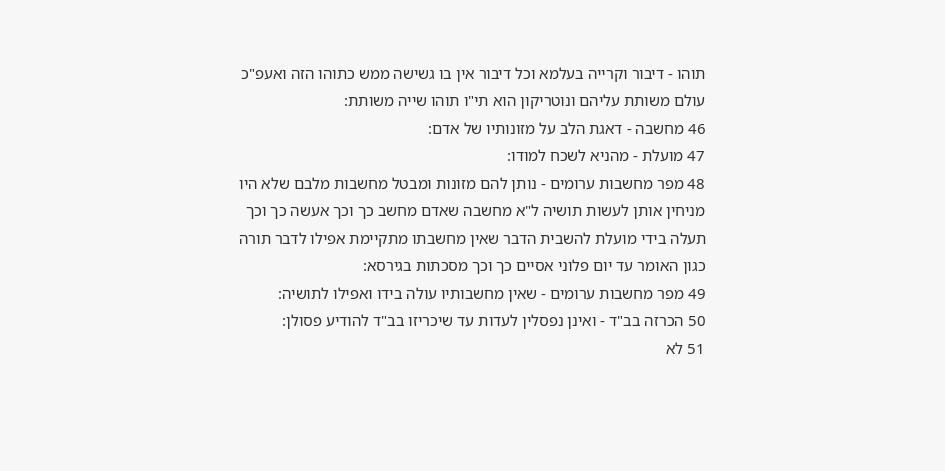תוהו - דיבור וקרייה בעלמא וכל דיבור אין בו גשישה ממש כתוהו הזה ואעפ"כ עולם משותת עליהם ונוטריקון הוא תי"ו תוהו שייה משותת:
46 מחשבה - דאגת הלב על מזונותיו של אדם:
47 מועלת - מהניא לשכח למודו:
48 מפר מחשבות ערומים - נותן להם מזונות ומבטל מחשבות מלבם שלא היו מניחין אותן לעשות תושיה ל"א מחשבה שאדם מחשב כך וכך אעשה כך וכך תעלה בידי מועלת להשבית הדבר שאין מחשבתו מתקיימת אפילו לדבר תורה כגון האומר עד יום פלוני אסיים כך וכך מסכתות בגירסא:
49 מפר מחשבות ערומים - שאין מחשבותיו עולה בידו ואפילו לתושיה:
50 הכרזה בב"ד - ואינן נפסלין לעדות עד שיכריזו בב"ד להודיע פסולן:
51 לא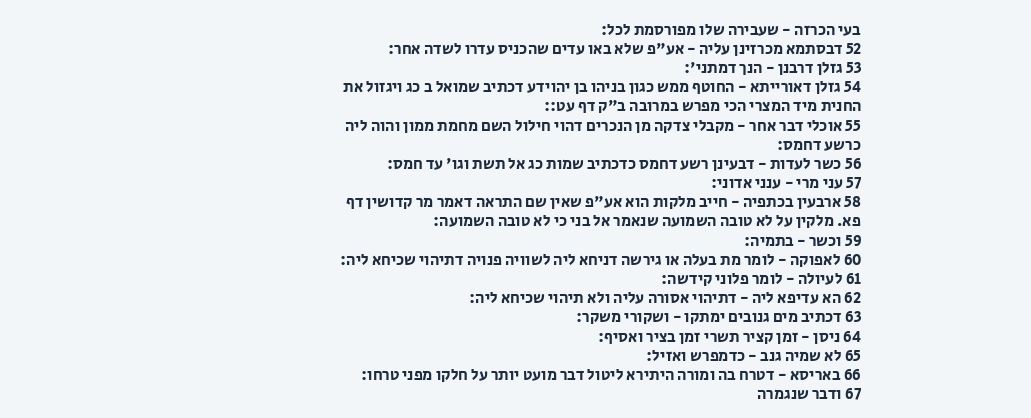בעי הכרזה - שעבירה שלו מפורסמת לכל:
52 דבסתמא מכרזינן עליה - אע"פ שלא באו עדים שהכניס עדרו לשדה אחר:
53 גזלן דרבנן - הנך דמתני':
54 גזלן דאורייתא - החוטף ממש כגון בניהו בן יהוידע דכתיב שמואל ב כג ויגזול את החנית מיד המצרי הכי מפרש במרובה ב"ק דף עט::
55 אוכלי דבר אחר - מקבלי צדקה מן הנכרים דהוי חילול השם מחמת ממון והוה ליה כרשע דחמס:
56 כשר לעדות - דבעינן רשע דחמס כדכתיב שמות כג אל תשת וגו' עד חמס:
57 עני מרי - ענני אדוני:
58 ארבעין בכתפיה - חייב מלקות הוא אע"פ שאין שם התראה דאמר מר קדושין דף פא. מלקין על לא טובה השמועה שנאמר אל בני כי לא טובה השמועה:
59 וכשר - בתמיה:
60 לאפוקה - לומר מת בעלה או גירשה דניחא ליה לשוויה פנויה דתיהוי שכיחא ליה:
61 לעיולה - לומר פלוני קידשה:
62 הא עדיפא ליה - דתיהוי אסורה עליה ולא תיהוי שכיחא ליה:
63 דכתיב מים גנובים ימתקו - ושקורי משקר:
64 ניסן - זמן קציר תשרי זמן בציר ואסיף:
65 לא שמיה גנב - כדמפרש ואזיל:
66 באריסא - דטרח בה ומורה היתירא ליטול דבר מועט יותר על חלקו מפני טרחו:
67 ודבר שנגמרה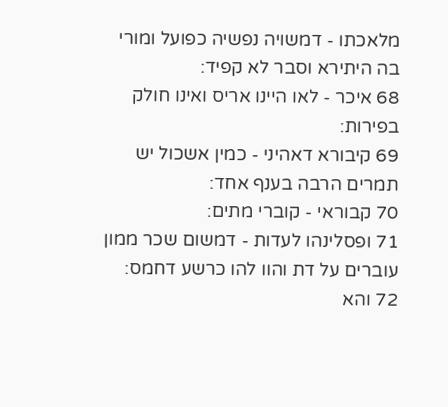מלאכתו - דמשויה נפשיה כפועל ומורי בה היתירא וסבר לא קפיד:
68 איכר - לאו היינו אריס ואינו חולק בפירות:
69 קיבורא דאהיני - כמין אשכול יש תמרים הרבה בענף אחד:
70 קבוראי - קוברי מתים:
71 ופסלינהו לעדות - דמשום שכר ממון עוברים על דת והוו להו כרשע דחמס:
72 והא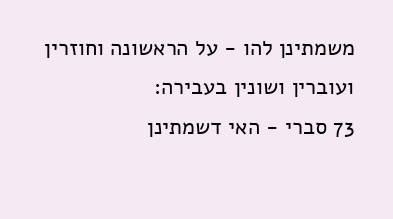משמתינן להו - על הראשונה וחוזרין ועוברין ושונין בעבירה:
73 סברי - האי דשמתינן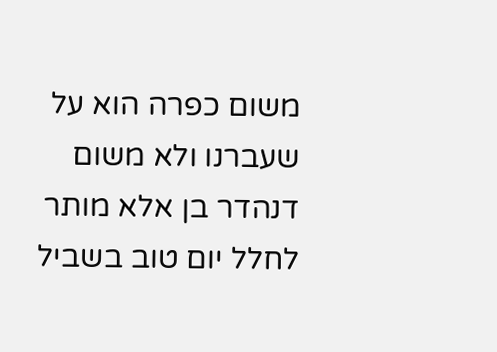משום כפרה הוא על שעברנו ולא משום דנהדר בן אלא מותר לחלל יום טוב בשביל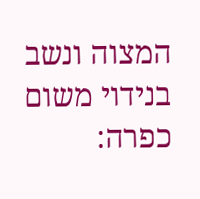המצוה ונשב בנידוי משום כפרה: